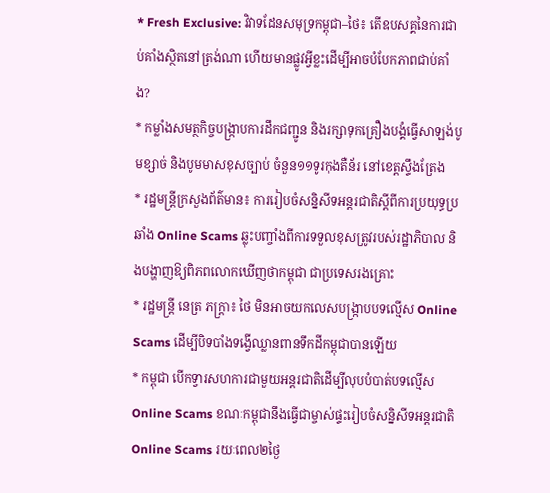* Fresh Exclusive: វិវាទដែនសមុទ្រកម្ពុជា–ថៃ៖ តើឧបសគ្គនៃការជាប់គាំងស្ថិតនៅត្រង់ណា ហើយមានផ្លូវអ្វីខ្លះដើម្បីអាចបំបែកភាពជាប់គាំង?
* កម្លាំងសមត្ថកិច្ចបង្ក្រាបការដឹកជញ្ជូន និងរក្សាទុកគ្រឿងបង្គំធ្វេីសាឡង់បូមខ្សាច់ និងបូមមាសខុសច្បាប់ ចំនួន១១ទូរកុងតឺន័រ នៅខេត្តស្ទឹងត្រែង
* រដ្ឋមន្រ្តីក្រសួងព័ត៌មាន៖ ការរៀបចំសន្និសីទអន្តរជាតិស្តីពីការប្រយុទ្ធប្រឆាំង Online Scams ឆ្លុះបញ្ចាំងពីការទទួលខុសត្រូវរបស់រដ្ឋាភិបាល និងបង្ហាញឱ្យពិភពលោកឃើញថាកម្ពុជា ជាប្រទេសរងគ្រោះ
* រដ្ឋមន្ត្រី នេត្រ ភក្ត្រា៖ ថៃ មិនអាចយកលេសបង្ក្រាបបទល្មើស Online Scams ដើម្បីបិទបាំងទង្វើឈ្លានពានទឹកដីកម្ពុជាបានឡើយ
* កម្ពុជា បើកទ្វារសហការជាមួយអន្តរជាតិដើម្បីលុបបំបាត់បទល្មើស Online Scams ខណៈកម្ពុជានឹងធ្វើជាម្ចាស់ផ្ទះរៀបចំសន្និសីទអន្តរជាតិ Online Scams រយៈពេល២ថ្ងៃ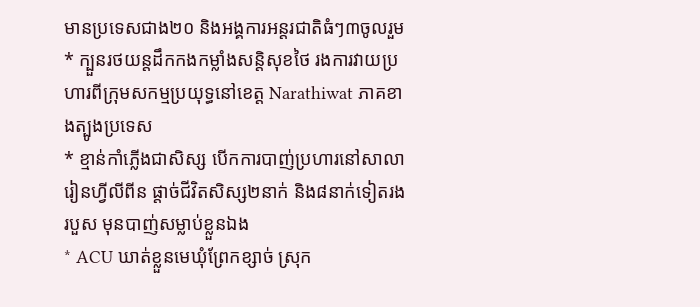មានប្រទេសជាង២០ និងអង្គការអន្តរជាតិធំៗ៣ចូលរួម
* ក្បួនរថយន្តដឹកកងកម្លាំងសន្តិសុខថៃ រងការវាយប្រហារពីក្រុមសកម្មប្រយុទ្ធនៅខេត្ត Narathiwat ភាគខាងត្បូងប្រទេស
* ខ្មាន់កាំភ្លើងជាសិស្ស បើកការបាញ់ប្រហារនៅសាលារៀនហ្វីលីពីន ផ្តាច់ជីវិតសិស្ស២នាក់ និង៨នាក់ទៀតរងរបួស មុនបាញ់សម្លាប់ខ្លួនឯង
* ACU ឃាត់ខ្លួនមេឃុំព្រែកខ្សាច់ ស្រុក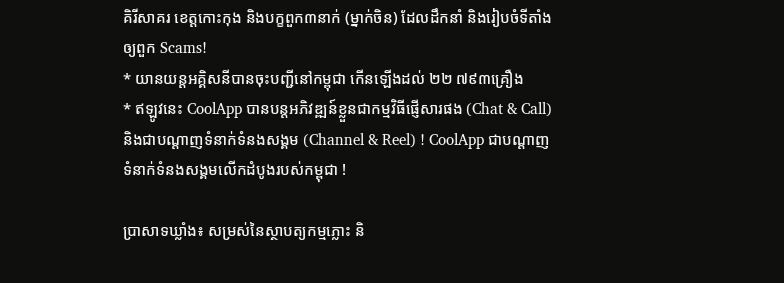គិរីសាគរ ខេត្តកោះកុង និងបក្ខពួក៣នាក់ (ម្នាក់ចិន) ដែលដឹកនាំ និងរៀបចំទីតាំងឲ្យពួក Scams!
* យានយន្តអគ្គិសនីបានចុះបញ្ជីនៅកម្ពុជា កើនឡើងដល់ ២២ ៧៩៣គ្រឿង
* ឥឡូវនេះ CoolApp បានបន្តអភិវឌ្ឍន៍ខ្លួនជាកម្មវិធីផ្ញើសារផង (Chat & Call) និងជាបណ្តាញទំនាក់ទំនងសង្គម (Channel & Reel) ! CoolApp ជាបណ្តាញទំនាក់ទំនងសង្គមលើកដំបូងរបស់កម្ពុជា !

ប្រាសាទឃ្លាំង៖ សម្រស់នៃស្ថាបត្យកម្មភ្លោះ និ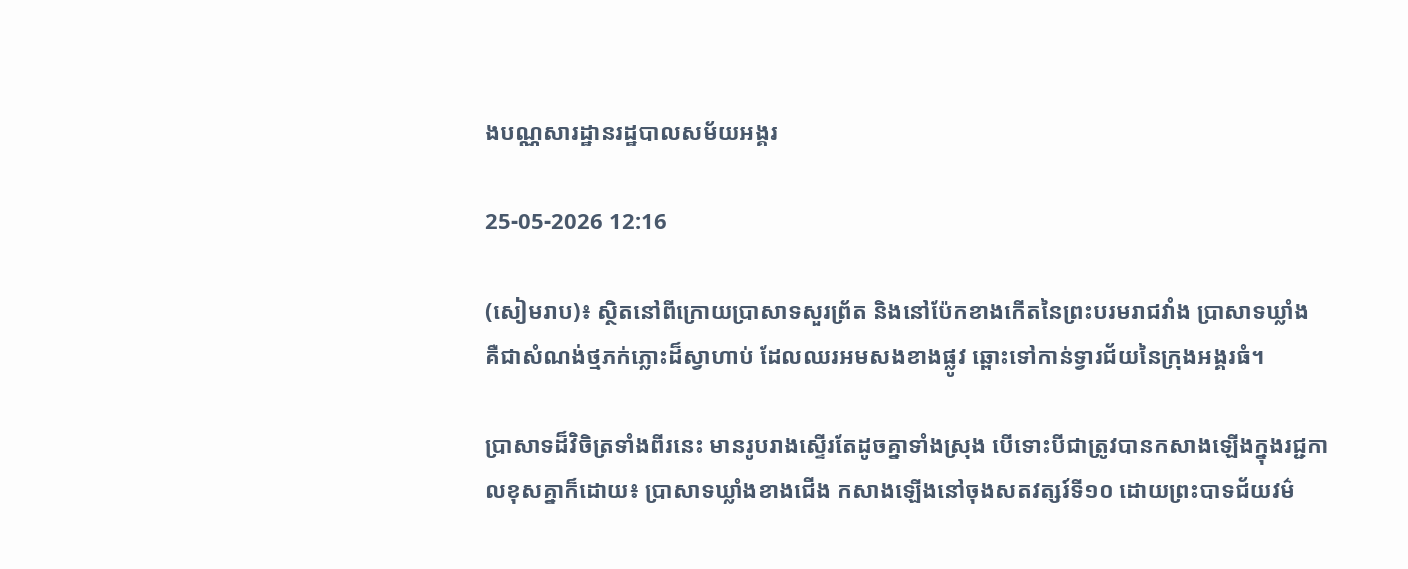ងបណ្ណសារដ្ឋានរដ្ឋបាលសម័យអង្គរ

25-05-2026 12:16

(សៀមរាប)៖ ស្ថិតនៅពីក្រោយប្រាសាទសួរព្រ័ត និងនៅប៉ែកខាងកើតនៃព្រះបរមរាជវាំង ប្រាសាទឃ្លាំង គឺជាសំណង់ថ្មភក់ភ្លោះដ៏ស្វាហាប់ ដែលឈរអមសងខាងផ្លូវ ឆ្ពោះទៅកាន់ទ្វារជ័យនៃក្រុងអង្គរធំ។

ប្រាសាទដ៏វិចិត្រទាំងពីរនេះ មានរូបរាងស្ទើរតែដូចគ្នាទាំងស្រុង បើទោះបីជាត្រូវបានកសាងឡើងក្នុងរជ្ជកាលខុសគ្នាក៏ដោយ៖ ប្រាសាទឃ្លាំងខាងជើង កសាងឡើងនៅចុងសតវត្សរ៍ទី១០ ដោយព្រះបាទជ័យវម៌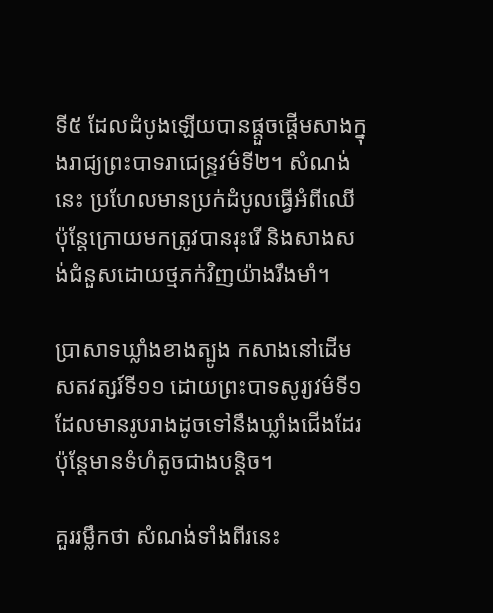ទី៥ ដែលដំបូងឡើយបានផ្តួចផ្តើមសាងក្នុងរាជ្យព្រះបាទរាជេន្ទ្រវម៌ទី២។ សំណង់នេះ ប្រហែលមានប្រក់ដំបូលធ្វើអំពីឈើ ប៉ុន្តែក្រោយមកត្រូវបានរុះរើ និងសាងសង់ជំនួសដោយថ្មភក់វិញយ៉ាងរឹងមាំ។

ប្រាសាទឃ្លាំងខាងត្បូង កសាងនៅដើមសតវត្សរ៍ទី១១ ដោយព្រះបាទសូរ្យវម៌ទី១ ដែលមានរូបរាងដូចទៅនឹងឃ្លាំងជើងដែរ ប៉ុន្តែមានទំហំតូចជាងបន្តិច។

គួររម្លឹកថា សំណង់ទាំងពីរនេះ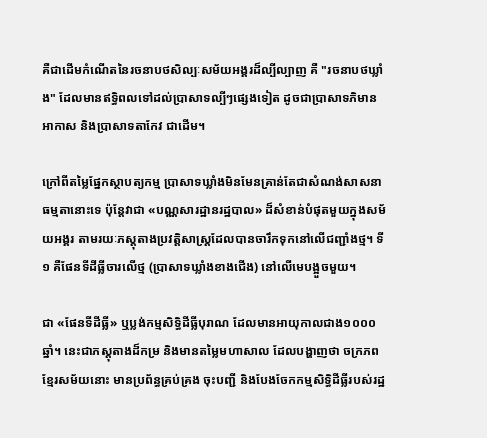គឺជាដើមកំណើតនៃរចនាបថសិល្បៈសម័យអង្គរដ៏ល្បីល្បាញ គឺ "រចនាបថឃ្លាំង" ដែលមានឥទ្ធិពលទៅដល់ប្រាសាទល្បីៗផ្សេងទៀត ដូចជាប្រាសាទភិមានអាកាស និងប្រាសាទតាកែវ ជាដើម។

ក្រៅពីតម្លៃផ្នែកស្ថាបត្យកម្ម ប្រាសាទឃ្លាំងមិនមែនគ្រាន់តែជាសំណង់សាសនាធម្មតានោះទេ ប៉ុន្តែវាជា «បណ្ណសារដ្ឋានរដ្ឋបាល» ដ៏សំខាន់បំផុតមួយក្នុងសម័យអង្គរ តាមរយៈភស្តុតាងប្រវត្តិសាស្ត្រដែលបានចារឹកទុកនៅលើជញ្ជាំងថ្ម។ ទី១ គឺផែនទីដីធ្លីចារលើថ្ម (ប្រាសាទឃ្លាំងខាងជើង) នៅលើមេបង្អួចមួយ។

ជា «ផែនទីដីធ្លី» ឬប្លង់កម្មសិទ្ធិដីធ្លីបុរាណ ដែលមានអាយុកាលជាង១០០០ឆ្នាំ។ នេះជាភស្តុតាងដ៏កម្រ និងមានតម្លៃមហាសាល ដែលបង្ហាញថា ចក្រភពខ្មែរសម័យនោះ មានប្រព័ន្ធគ្រប់គ្រង ចុះបញ្ជី និងបែងចែកកម្មសិទ្ធិដីធ្លីរបស់រដ្ឋ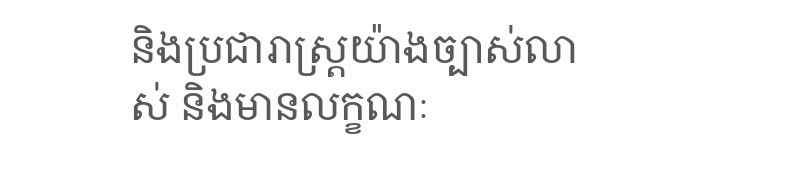និងប្រជារាស្ត្រយ៉ាងច្បាស់លាស់ និងមានលក្ខណៈ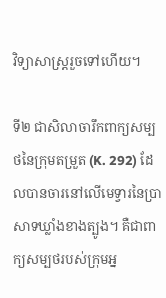វិទ្យាសាស្ត្ររួចទៅហើយ។

ទី២ ជាសិលាចារឹកពាក្យសម្បថនៃក្រុមតម្រួត (K. 292) ដែលបានចារនៅលើមេទ្វារនៃប្រាសាទឃ្លាំងខាងត្បូង។ គឺជាពាក្យសម្បថរបស់ក្រុមអ្ន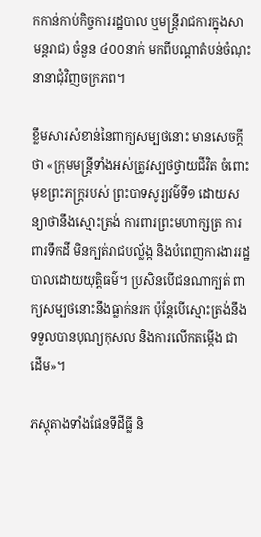កកាន់កាប់កិច្ចការរដ្ឋបាល ឬមន្ត្រីរាជការក្នុងសាមន្តរាជ) ចំនួន ៤០០នាក់ មកពីបណ្តាតំបន់ចំណុះនានាជុំវិញចក្រភព។

ខ្លឹមសារសំខាន់នៃពាក្យសម្បថនោះ មានសេចក្តីថា «ក្រុមមន្ត្រីទាំងអស់ត្រូវស្បថថ្វាយជីវិត ចំពោះមុខព្រះភក្ត្ររបស់ ព្រះបាទសូរ្យវម៌ទី១ ដោយសន្យាថានឹងស្មោះត្រង់ ការពារព្រះមហាក្សត្រ ការពារទឹកដី មិនក្បត់រាជបល្ល័ង្ក និងបំពេញការងាររដ្ឋបាលដោយយុត្តិធម៌។ ប្រសិនបើជនណាក្បត់ ពាក្យសម្បថនោះនឹងធ្លាក់នរក ប៉ុន្តែបើស្មោះត្រង់នឹងទទួលបានបុណ្យកុសល និងការលើកតម្កើង ជាដើម»។

ភស្តុតាងទាំងផែនទីដីធ្លី និ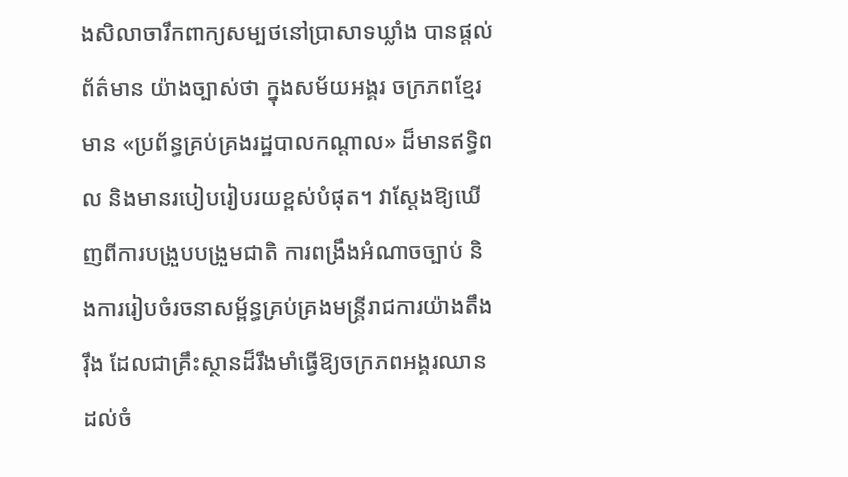ងសិលាចារឹកពាក្យសម្បថនៅប្រាសាទឃ្លាំង បានផ្តល់ព័ត៌មាន យ៉ាងច្បាស់ថា ក្នុងសម័យអង្គរ ចក្រភពខ្មែរមាន «ប្រព័ន្ធគ្រប់គ្រងរដ្ឋបាលកណ្តាល» ដ៏មានឥទ្ធិពល និងមានរបៀបរៀបរយខ្ពស់បំផុត។ វាស្តែងឱ្យឃើញពីការបង្រួបបង្រួមជាតិ ការពង្រឹងអំណាចច្បាប់ និងការរៀបចំរចនាសម្ព័ន្ធគ្រប់គ្រងមន្ត្រីរាជការយ៉ាងតឹងរ៉ឹង ដែលជាគ្រឹះស្ថានដ៏រឹងមាំធ្វើឱ្យចក្រភពអង្គរឈានដល់ចំ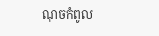ណុចកំពូល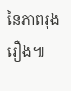នៃភាពរុងរឿង៕